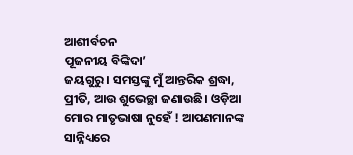ଆଶୀର୍ବଚନ
ପୂଜନୀୟ ବିଙ୍କିଦା’
ଜୟଗୁରୁ। ସମସ୍ତଙ୍କୁ ମୁଁ ଆନ୍ତରିକ ଶ୍ରଦ୍ଧା, ପ୍ରୀତି, ଆଉ ଶୁଭେଚ୍ଛା ଜଣାଉଛି। ଓଡ଼ିଆ ମୋର ମାତୃଭାଷା ନୁହେଁ ! ଆପଣମାନଙ୍କ ସାନ୍ନିଧ୍ୟରେ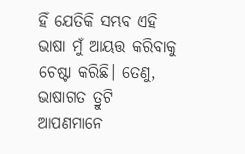ହିଁ ଯେତିକି ସମ୍ଭବ ଏହି ଭାଷା ମୁଁ ଆୟତ୍ତ କରିବାକୁ ଚେଷ୍ଟା କରିଛି। ତେଣୁ, ଭାଷାଗତ ତ୍ରୁଟି ଆପଣମାନେ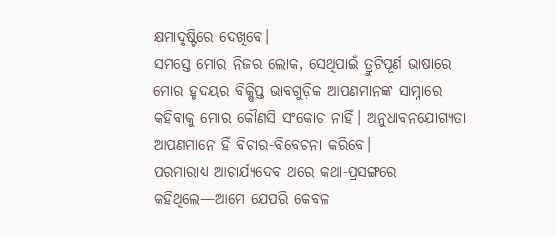କ୍ଷମାଦୃଷ୍ଟିରେ ଦେଖିବେ।
ସମସ୍ତେ ମୋର ନିଜର ଲୋକ, ସେଥିପାଇଁ ତ୍ରୁଟିପୂର୍ଣ ଭାଷାରେ ମୋର ହୃଦୟର ବିକ୍ଷିପ୍ତ ଭାବଗୁଡ଼ିକ ଆପଣମାନଙ୍କ ସାମ୍ନାରେ କହିବାକୁ ମୋର କୌଣସି ସଂକୋଚ ନାହିଁ। ଅନୁଧାବନଯୋଗ୍ୟତା ଆପଣମାନେ ହିଁ ବିଚାର-ବିବେଚନା କରିବେ।
ପରମାରାଧ୍ୟ ଆଚାର୍ଯ୍ୟଦେବ ଥରେ କଥା-ପ୍ରସଙ୍ଗରେ କହିଥିଲେ—ଆମେ ଯେପରି କେବଳ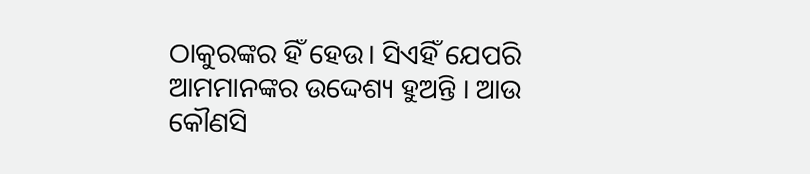ଠାକୁରଙ୍କର ହିଁ ହେଉ। ସିଏହିଁ ଯେପରି ଆମମାନଙ୍କର ଉଦ୍ଦେଶ୍ୟ ହୁଅନ୍ତି । ଆଉ କୌଣସି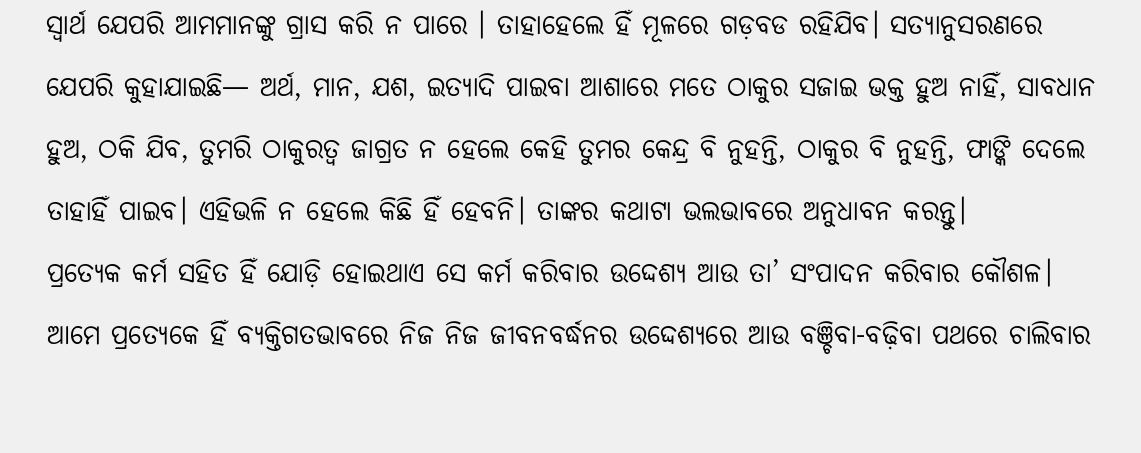ସ୍ୱାର୍ଥ ଯେପରି ଆମମାନଙ୍କୁ ଗ୍ରାସ କରି ନ ପାରେ । ତାହାହେଲେ ହିଁ ମୂଳରେ ଗଡ଼ବଡ ରହିଯିବ। ସତ୍ୟାନୁସରଣରେ ଯେପରି କୁହାଯାଇଛି— ଅର୍ଥ, ମାନ, ଯଶ, ଇତ୍ୟାଦି ପାଇବା ଆଶାରେ ମତେ ଠାକୁର ସଜାଇ ଭକ୍ତ ହୁଅ ନାହିଁ, ସାବଧାନ ହୁଅ, ଠକି ଯିବ, ତୁମରି ଠାକୁରତ୍ବ ଜାଗ୍ରତ ନ ହେଲେ କେହି ତୁମର କେନ୍ଦ୍ର ବି ନୁହନ୍ତି, ଠାକୁର ବି ନୁହନ୍ତି, ଫାଙ୍କି ଦେଲେ ତାହାହିଁ ପାଇବ। ଏହିଭଳି ନ ହେଲେ କିଛି ହିଁ ହେବନି। ତାଙ୍କର କଥାଟା ଭଲଭାବରେ ଅନୁଧାବନ କରନ୍ତୁ।
ପ୍ରତ୍ୟେକ କର୍ମ ସହିତ ହିଁ ଯୋଡ଼ି ହୋଇଥାଏ ସେ କର୍ମ କରିବାର ଉଦ୍ଦେଶ୍ୟ ଆଉ ତା’ ସଂପାଦନ କରିବାର କୌଶଳ। ଆମେ ପ୍ରତ୍ୟେକେ ହିଁ ବ୍ୟକ୍ତିଗତଭାବରେ ନିଜ ନିଜ ଜୀବନବର୍ଦ୍ଧନର ଉଦ୍ଦେଶ୍ୟରେ ଆଉ ବଞ୍ଚିବା-ବଢ଼ିବା ପଥରେ ଚାଲିବାର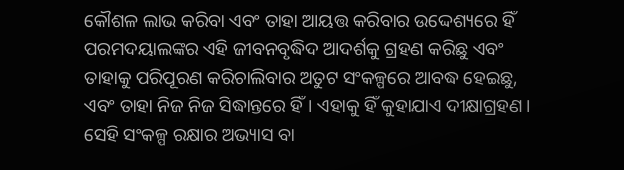କୌଶଳ ଲାଭ କରିବା ଏବଂ ତାହା ଆୟତ୍ତ କରିବାର ଉଦ୍ଦେଶ୍ୟରେ ହିଁ ପରମଦୟାଲଙ୍କର ଏହି ଜୀବନବୃଦ୍ଧିଦ ଆଦର୍ଶକୁ ଗ୍ରହଣ କରିଛୁ ଏବଂ ତାହାକୁ ପରିପୂରଣ କରିଚାଲିବାର ଅତୁଟ ସଂକଳ୍ପରେ ଆବଦ୍ଧ ହେଇଛୁ, ଏବଂ ତାହା ନିଜ ନିଜ ସିଦ୍ଧାନ୍ତରେ ହିଁ। ଏହାକୁ ହିଁ କୁହାଯାଏ ଦୀକ୍ଷାଗ୍ରହଣ। ସେହି ସଂକଳ୍ପ ରକ୍ଷାର ଅଭ୍ୟାସ ବା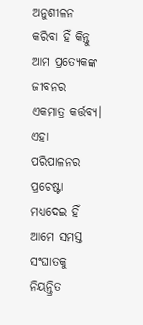ଅନୁଶୀଳନ କରିବା ହିଁ କିନ୍ତୁ ଆମ ପ୍ରତ୍ୟେକଙ୍କ ଜୀବନର ଏକମାତ୍ର କର୍ତ୍ତବ୍ୟ। ଏହା ପରିପାଳନର ପ୍ରଚେଷ୍ଟା ମଧ୍ୟଦେଇ ହିଁ ଆମେ ସମସ୍ତ ସଂଘାତକୁ ନିୟନ୍ତ୍ରିତ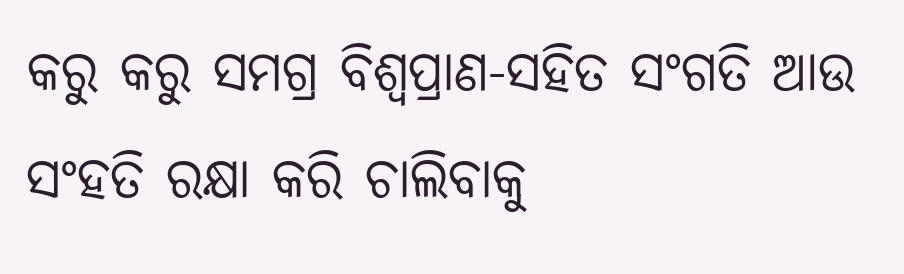କରୁ କରୁ ସମଗ୍ର ବିଶ୍ୱପ୍ରାଣ-ସହିତ ସଂଗତି ଆଉ ସଂହତି ରକ୍ଷା କରି ଚାଲିବାକୁ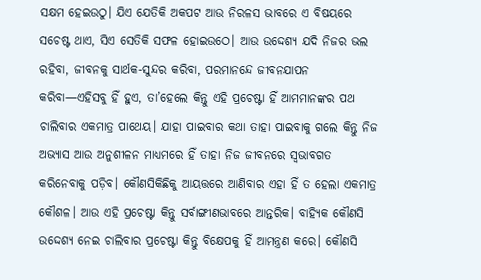ସକ୍ଷମ ହେଇଉଠୁ। ଯିଏ ଯେତିକି ଅକପଟ ଆଉ ନିରଳସ ଭାବରେ ଏ ବିଷୟରେ ସଚେଷ୍ଟ ଥାଏ, ସିଏ ସେତିକି ସଫଳ ହୋଇଉଠେ। ଆଉ ଉଦ୍ଦେଶ୍ୟ ଯଦି ନିଜର ଭଲ ରହିବା, ଜୀବନକୁ ସାର୍ଥକ-ସୁନ୍ଦର କରିବା, ପରମାନନ୍ଦେ ଜୀବନଯାପନ କରିବା—ଏହିସବୁ ହିଁ ହୁଏ, ତା’ହେଲେ କିନ୍ତୁ ଏହି ପ୍ରଚେଷ୍ଟା ହିଁ ଆମମାନଙ୍କର ପଥ ଚାଲିବାର ଏକମାତ୍ର ପାଥେୟ। ଯାହା ପାଇବାର କଥା ତାହା ପାଇବାକୁ ଗଲେ କିନ୍ତୁ ନିଜ ଅଭ୍ୟାସ ଆଉ ଅନୁଶୀଳନ ମାଧ୍ୟମରେ ହିଁ ତାହା ନିଜ ଜୀବନରେ ସ୍ବଭାବଗତ କରିନେବାକୁ ପଡ଼ିବ। କୌଣସିକିଛିକୁ ଆୟତ୍ତରେ ଆଣିବାର ଏହା ହିଁ ତ ହେଲା ଏକମାତ୍ର କୌଶଳ। ଆଉ ଏହି ପ୍ରଚେଷ୍ଟା କିନ୍ତୁ ସର୍ବାଙ୍ଗୀଣଭାବରେ ଆନ୍ତରିକ। ବାହ୍ୟିକ କୌଣସି ଉଦ୍ଦେଶ୍ୟ ନେଇ ଚାଲିବାର ପ୍ରଚେଷ୍ଟା କିନ୍ତୁ ବିକ୍ଷେପକୁ ହିଁ ଆମନ୍ତ୍ରଣ କରେ। କୌଣସି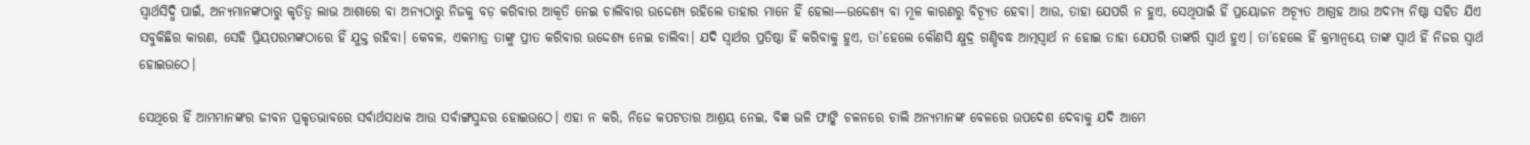ସ୍ୱାର୍ଥସିଦ୍ଧି ପାଇଁ, ଅନ୍ୟମାନଙ୍କଠାରୁ କୃତିତ୍ବ ଲାଭ ଆଶାରେ ବା ଅନ୍ୟଠାରୁ ନିଜକୁ ବଡ଼ କରିବାର ଆକୂତି ନେଇ ଚାଲିବାର ଉଦ୍ଦେଶ୍ୟ ରହିଲେ ତାହାର ମାନେ ହିଁ ହେଲା—ଉଦ୍ଦେଶ୍ୟ ବା ମୂଳ କାରଣରୁ ବିଚ୍ୟୂତ ହେବା। ଆଉ, ତାହା ଯେପରି ନ ହୁଏ, ସେଥିପାଇଁ ହିଁ ପ୍ରୟୋଜନ ଅଚ୍ୟୂତ ଆଗ୍ରହ ଆଉ ଅଦମ୍ୟ ନିଷ୍ଠା ସହିତ ଯିଏ ସବୁକିଛିର କାରଣ, ସେହି ପ୍ରିୟପରମଙ୍କଠାରେ ହିଁ ଯୁକ୍ତ ରହିବା। କେବଳ, ଏକମାତ୍ର ତାଙ୍କୁ ପ୍ରୀତ କରିବାର ଉଦ୍ଦେଶ୍ୟ ନେଇ ଚାଲିବା। ଯଦି ସ୍ୱାର୍ଥର ପ୍ରତିଷ୍ଠା ହିଁ କରିବାକୁ ହୁଏ, ତା’ହେଲେ କୌଣସି କ୍ଷୁଦ୍ର ଗଣ୍ଡିବଦ୍ଧ ଆତ୍ମସ୍ବାର୍ଥ ନ ହୋଇ ତାହା ଯେପରି ତାଙ୍କରି ସ୍ବାର୍ଥ ହୁଏ। ତା’ହେଲେ ହିଁ କ୍ରମାନ୍ବୟେ ତାଙ୍କ ସ୍ୱାର୍ଥ ହିଁ ନିଜର ସ୍ବାର୍ଥ ହୋଇଉଠେ।

ସେଥିରେ ହିଁ ଆମମାନଙ୍କର ଜୀବନ ପ୍ରକୃତଭାବରେ ସର୍ବାର୍ଥସାଧକ ଆଉ ସର୍ବାଙ୍ଗସୁନ୍ଦର ହୋଇଉଠେ। ଏହା ନ କରି, ନିଜେ କପଟତାର ଆଶ୍ରୟ ନେଇ, ବିଜ୍ଞ ଭଳି ଫାଙ୍କି ଚଳନରେ ଚାଲି ଅନ୍ୟମାନଙ୍କ ବେଳରେ ଉପଦେଶ ଦେବାକୁ ଯଦି ଆମେ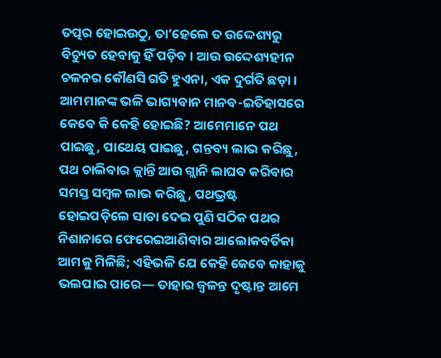ତତ୍ପର ହୋଇଉଠୁ, ତା’ହେଲେ ତ ଉଦ୍ଦେଶ୍ୟରୁ ବିଚ୍ୟୁତ ହେବାକୁ ହିଁ ପଡ଼ିବ। ଆଉ ଉଦ୍ଦେଶ୍ୟହୀନ ଚଳନର କୌଣସି ଗତି ହୁଏନା, ଏକ ଦୁର୍ଗତି ଛଡ଼ା।
ଆମମାନଙ୍କ ଭଳି ଭାଗ୍ୟବାନ ମାନବ-ଇତିହାସରେ କେବେ କି କେହି ହୋଇଛି? ଆମେମାନେ ପଥ ପାଇଛୁ, ପାଥେୟ ପାଇଛୁ, ଗନ୍ତବ୍ୟ ଲାଭ କରିଛୁ, ପଥ ଚାଲିବାର କ୍ଲାନ୍ତି ଆଉ ଗ୍ଲାନି ଲାଘବ କରିବାର ସମସ୍ତ ସମ୍ବଳ ଲାଭ କରିଛୁ, ପଥଭ୍ରଷ୍ଟ ହୋଇପଡ଼ିଲେ ସାଡା ଦେଇ ପୁଣି ସଠିକ ପଥର ନିଶାନାରେ ଫେରେଇଆଣିବାର ଆଲୋକବର୍ତିକା ଆମକୁ ମିଳିଛି; ଏହିଭଳି ଯେ କେହି କେବେ କାହାକୁ ଭଲପାଇ ପାରେ— ତାହାର ଜ୍ୱଳନ୍ତ ଦୃଷ୍ଟାନ୍ତ ଆମେ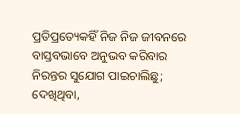ପ୍ରତିପ୍ରତ୍ୟେକହିଁ ନିଜ ନିଜ ଜୀବନରେ ବାସ୍ତବଭାବେ ଅନୁଭବ କରିବାର ନିରନ୍ତର ସୁଯୋଗ ପାଇଚାଲିଛୁ; ଦେଖିଥିବା,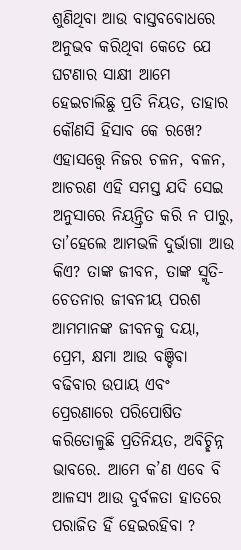ଶୁଣିଥିବା ଆଉ ବାସ୍ତବବୋଧରେ ଅନୁଭବ କରିଥିବା କେତେ ଯେ ଘଟଣାର ସାକ୍ଷୀ ଆମେ ହେଇଚାଲିଛୁ ପ୍ରତି ନିୟତ, ତାହାର କୌଣସି ହିସାବ କେ ରଖେ? ଏହାସତ୍ତ୍ୱେ ନିଜର ଚଳନ, ବଳନ, ଆଚରଣ ଏହି ସମସ୍ତ ଯଦି ସେଇ ଅନୁସାରେ ନିୟନ୍ତ୍ରିତ କରି ନ ପାରୁ, ତା’ହେଲେ ଆମଭଳି ଦୁର୍ଭାଗା ଆଉ କିଏ? ତାଙ୍କ ଜୀବନ, ତାଙ୍କ ସ୍ମୃତି-ଚେତନାର ଜୀବନୀୟ ପରଶ ଆମମାନଙ୍କ ଜୀବନକୁ ଦୟା, ପ୍ରେମ, କ୍ଷମା ଆଉ ବଞ୍ଚିବା ବଢିବାର ଉପାୟ ଏବଂ ପ୍ରେରଣାରେ ପରିପୋଷିତ କରିତୋଳୁଛି ପ୍ରତିନିୟତ, ଅବିଚ୍ଛିନ୍ନ ଭାବରେ. ଆମେ କ’ଣ ଏବେ ବି ଆଳସ୍ୟ ଆଉ ଦୁର୍ବଳତା ହାତରେ ପରାଜିତ ହିଁ ହେଇରହିବା ?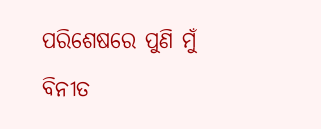ପରିଶେଷରେ ପୁଣି ମୁଁ ବିନୀତ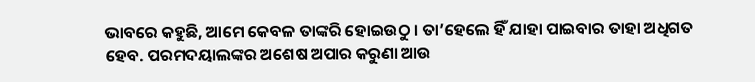ଭାବରେ କହୁଛି, ଆମେ କେବଳ ତାଙ୍କରି ହୋଇଉଠୁ । ତା’ହେଲେ ହିଁ ଯାହା ପାଇବାର ତାହା ଅଧିଗତ ହେବ. ପରମଦୟାଲଙ୍କର ଅଶେଷ ଅପାର କରୁଣା ଆଉ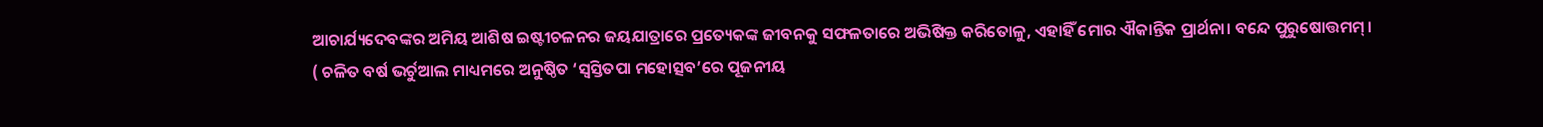ଆଚାର୍ଯ୍ୟଦେବଙ୍କର ଅମିୟ ଆଶିଷ ଇଷ୍ଟୀଚଳନର ଜୟଯାତ୍ରାରେ ପ୍ରତ୍ୟେକଙ୍କ ଜୀବନକୁ ସଫଳତାରେ ଅଭିଷିକ୍ତ କରିତୋଳୁ, ଏହାହିଁ ମୋର ଐକାନ୍ତିକ ପ୍ରାର୍ଥନା। ବନ୍ଦେ ପୁରୁଷୋତ୍ତମମ୍ ।
( ଚଳିତ ବର୍ଷ ଭର୍ଚୁଆଲ ମାଧ୍ୟମରେ ଅନୁଷ୍ଠିତ ‘ସ୍ବସ୍ତିତପା ମହୋତ୍ସବ’ରେ ପୂଜନୀୟ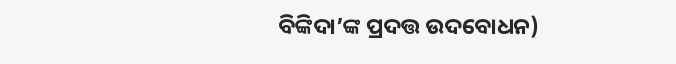ବିଙ୍କିଦା’ଙ୍କ ପ୍ରଦତ୍ତ ଉଦବୋଧନ)